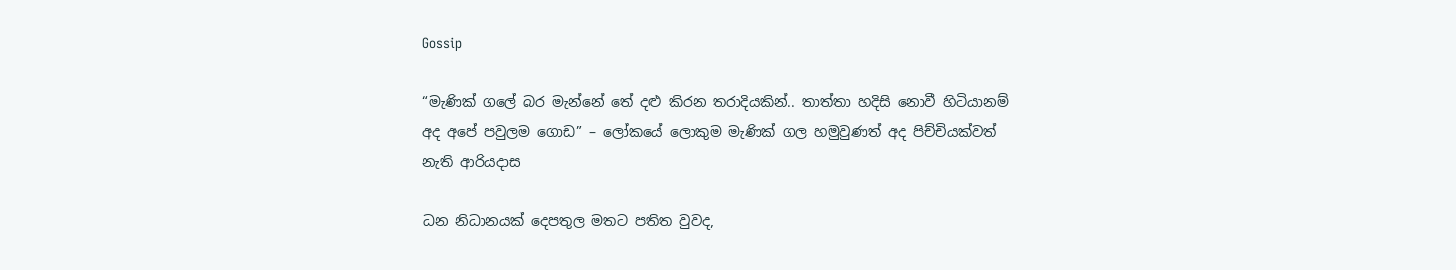Gossip

“මැණික් ගලේ බර මැන්නේ තේ දළු කිරන තරාදියකින්.. තාත්තා හදිසි නොවී හිටියානම් අද අපේ පවුලම ගොඩ” – ලෝකයේ ලොකුම මැණික් ගල හමුවුණත් අද පිච්චියක්වත් නැති ආරියදාස

ධන නිධානයක් දෙපතුල මතට පතිත වුවද,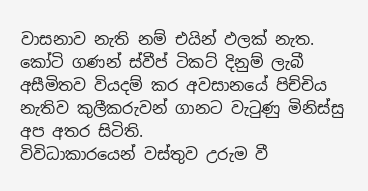වාසනාව නැති නම් එයින් ඵලක් නැත.
කෝටි ගණන් ස්වීප් ටිකට් දිනුම් ලැබී අසීමිතව වියදම් කර අවසානයේ පිච්චිය නැතිව කුලීකරුවන් ගානට වැටුණු මිනිස්සු අප අතර සිටිති.
විවිධාකාරයෙන් වස්තුව උරුම වී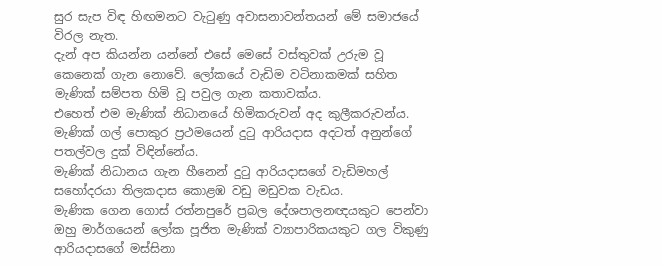සුර සැප විඳ හිඟමනට වැටුණු අවාසනාවන්තයන් මේ සමාජයේ විරල නැත.
දැන් අප කියන්න යන්නේ එසේ මෙසේ වස්තුවක් උරුම වූ කෙනෙක් ගැන නොවේ. ලෝකයේ වැඩිම වටිනාකමක් සහිත මැණික් සම්පත හිමි වූ පවුල ගැන කතාවක්ය.
එහෙත් එම මැණික් නිධානයේ හිමිකරුවන් අද කුලීකරුවන්ය. මැණික් ගල් පොකුර ප්‍රථමයෙන් දුටු ආරියදාස අදටත් අනුන්ගේ පතල්වල දුක් විඳින්නේය.
මැණික් නිධානය ගැන හීනෙන් දුටු ආරියදාසගේ වැඩිමහල් සහෝදරයා තිලකදාස කොළඹ වඩු මඩුවක වැඩය.
මැණික ගෙන ගොස් රත්නපුරේ ප්‍රබල දේශපාලනඥයකුට පෙන්වා ඔහු මාර්ගයෙන් ලෝක පූජිත මැණික් ව්‍යාපාරිකයකුට ගල විකුණු ආරියදාසගේ මස්සිනා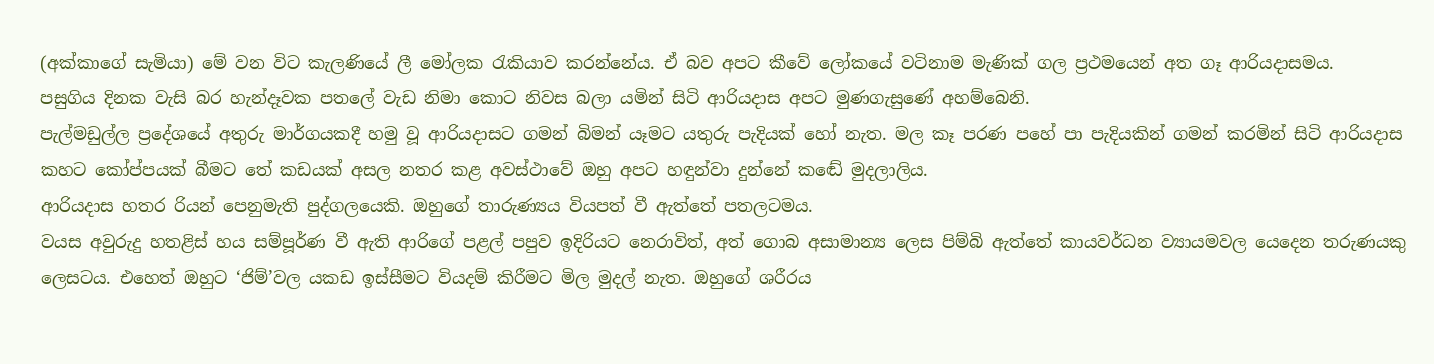(අක්කාගේ සැමියා) මේ වන විට කැලණියේ ලී මෝලක රැකියාව කරන්නේය. ඒ බව අපට කීවේ ලෝකයේ වටිනාම මැණික් ගල ප්‍රථමයෙන් අත ගෑ ආරියදාසමය.
පසුගිය දිනක වැසි බර හැන්දෑවක පතලේ වැඩ නිමා කොට නිවස බලා යමින් සිටි ආරියදාස අපට මුණගැසුණේ අහම්බෙනි.
පැල්මඩුල්ල ප්‍රදේශයේ අතුරු මාර්ගයකදී හමු වූ ආරියදාසට ගමන් බිමන් යෑමට යතුරු පැදියක් හෝ නැත. මල කෑ පරණ පහේ පා පැදියකින් ගමන් කරමින් සිටි ආරියදාස කහට කෝප්පයක් බීමට තේ කඩයක් අසල නතර කළ අවස්ථාවේ ඔහු අපට හඳුන්වා දුන්නේ කඬේ මුදලාලිය.
ආරියදාස හතර රියන් පෙනුමැති පුද්ගලයෙකි. ඔහුගේ තාරුණ්‍යය වියපත් වී ඇත්තේ පතලටමය.
වයස අවුරුදු හතළිස් හය සම්පූර්ණ වී ඇති ආරිගේ පළල් පපුව ඉදිරියට නෙරාවිත්, අත් ගොබ අසාමාන්‍ය ලෙස පිම්බි ඇත්තේ කායවර්ධන ව්‍යායමවල යෙදෙන තරුණයකු ලෙසටය. එහෙත් ඔහුට ‘ජිම්’වල යකඩ ඉස්සීමට වියදම් කිරීමට මිල මුදල් නැත. ඔහුගේ ශරීරය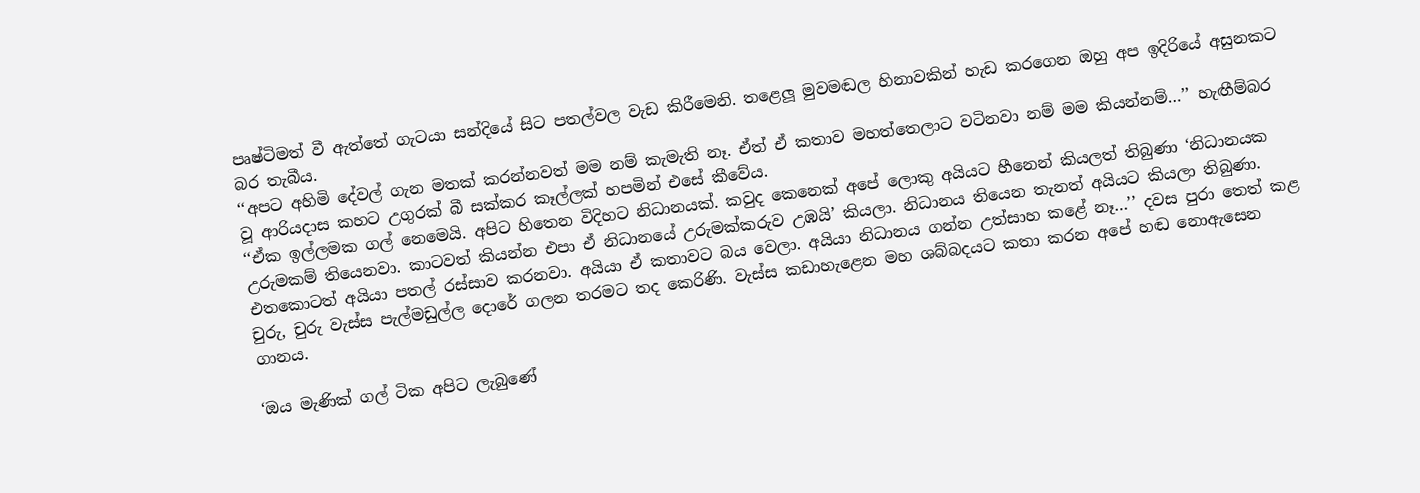පෘෂ්ටිමත් වී ඇත්තේ ගැටයා සන්දියේ සිට පතල්වල වැඩ කිරීමෙනි. තළෙලූ මුවමඬල හිනාවකින් හැඩ කරගෙන ඔහු අප ඉදිරියේ අසුනකට බර තැබීය.
‘‘අපට අහිමි දේවල් ගැන මතක් කරන්නවත් මම නම් කැමැති නෑ. ඒත් ඒ කතාව මහත්තෙලාට වටිනවා නම් මම කියන්නම්…’’ හැඟීම්බර වූ ආරියදාස කහට උගුරක් බී සක්කර කෑල්ලක් හපමින් එසේ කීවේය.
‘‘ඒක ඉල්ලමක ගල් නෙමෙයි. අපිට හිතෙන විදිහට නිධානයක්. කවුද කෙනෙක් අපේ ලොකු අයියට හීනෙන් කියලත් තිබුණා ‘නිධානයක උරුමකම් තියෙනවා. කාටවත් කියන්න එපා ඒ නිධානයේ උරුමක්කරුව උඹයි’ කියලා. නිධානය තියෙන තැනත් අයියට කියලා තිබුණා.
එතකොටත් අයියා පතල් රස්සාව කරනවා. අයියා ඒ කතාවට බය වෙලා. අයියා නිධානය ගන්න උත්සාහ කළේ නෑ…’’ දවස පුරා තෙත් කළ චුරු, චුරු වැස්ස පැල්මඩුල්ල දොරේ ගලන තරමට තද කෙරිණි. වැස්ස කඩාහැළෙන මහ ශබ්බදයට කතා කරන අපේ හඬ නොඇසෙන ගානය.

‘ඔය මැණික් ගල් ටික අපිට ලැබුණේ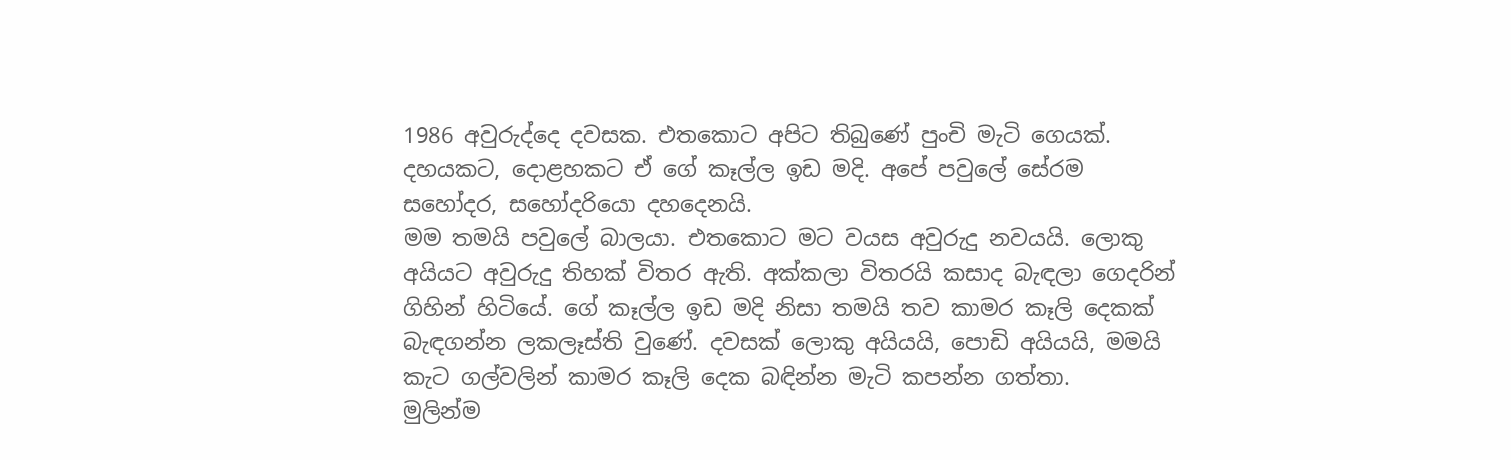1986 අවුරුද්දෙ දවසක. එතකොට අපිට තිබුණේ පුංචි මැටි ගෙයක්.
දහයකට, දොළහකට ඒ ගේ කෑල්ල ඉඩ මදි. අපේ පවුලේ සේරම සහෝදර, සහෝදරියො දහදෙනයි.
මම තමයි පවුලේ බාලයා. එතකොට මට වයස අවුරුදු නවයයි. ලොකු අයියට අවුරුදු තිහක් විතර ඇති. අක්කලා විතරයි කසාද බැඳලා ගෙදරින් ගිහින් හිටියේ. ගේ කෑල්ල ඉඩ මදි නිසා තමයි තව කාමර කෑලි දෙකක් බැඳගන්න ලකලෑස්ති වුණේ. දවසක් ලොකු අයියයි, පොඩි අයියයි, මමයි කැට ගල්වලින් කාමර කෑලි දෙක බඳින්න මැටි කපන්න ගත්තා.
මුලින්ම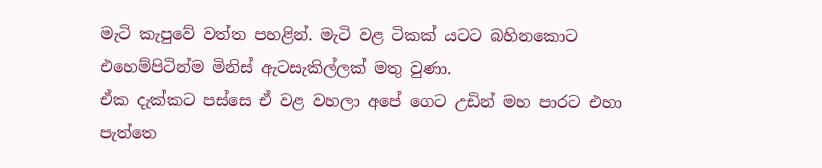මැටි කැපුවේ වත්ත පහළින්. මැටි වළ ටිකක් යටට බහිනකොට එහෙම්පිටින්ම මිනිස් ඇටසැකිල්ලක් මතු වුණා.
ඒක දැක්කට පස්සෙ ඒ වළ වහලා අපේ ගෙට උඩින් මහ පාරට එහා පැත්තෙ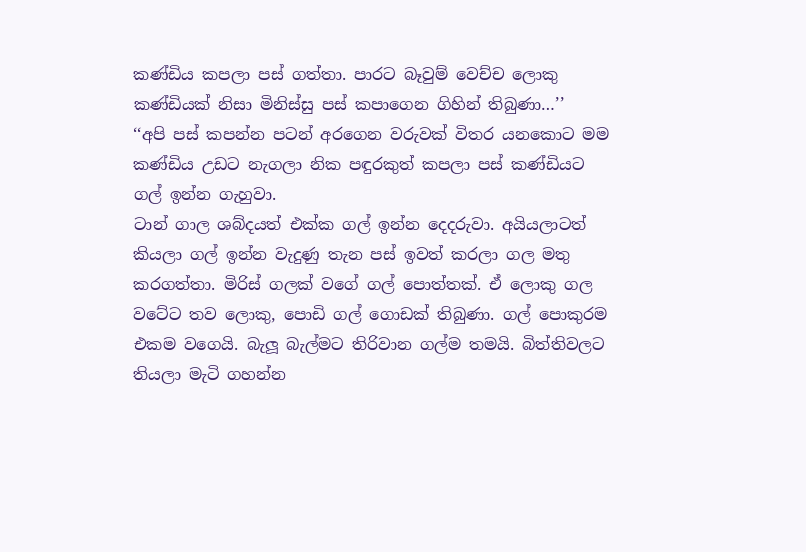කණ්ඩිය කපලා පස් ගත්තා. පාරට බෑවුම් වෙච්ච ලොකු කණ්ඩියක් නිසා මිනිස්සු පස් කපාගෙන ගිහින් තිබුණා…’’
‘‘අපි පස් කපන්න පටන් අරගෙන වරුවක් විතර යනකොට මම කණ්ඩිය උඩට නැගලා නික පඳුරකුත් කපලා පස් කණ්ඩියට ගල් ඉන්න ගැහුවා.
ටාන් ගාල ශබ්දයත් එක්ක ගල් ඉන්න දෙදරුවා. අයියලාටත් කියලා ගල් ඉන්න වැදුණු තැන පස් ඉවත් කරලා ගල මතු කරගත්තා. මිරිස් ගලක් වගේ ගල් පොත්තක්. ඒ ලොකු ගල වටේට තව ලොකු, පොඩි ගල් ගොඩක් තිබුණා. ගල් පොකුරම එකම වගෙයි. බැලූ බැල්මට තිරිවාන ගල්ම තමයි. බිත්තිවලට තියලා මැටි ගහන්න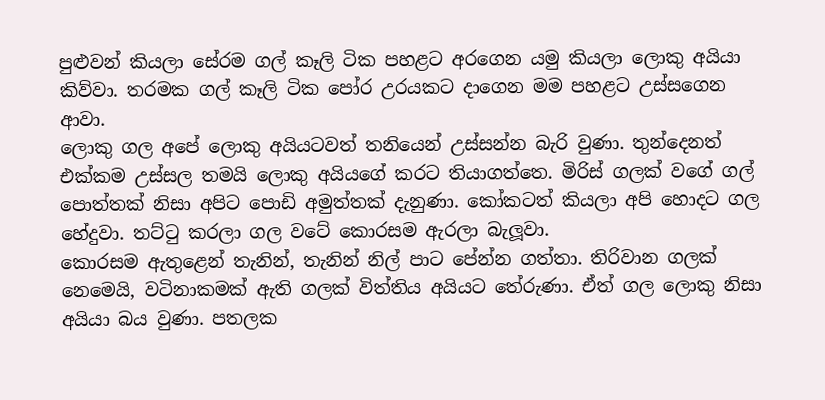පුළුවන් කියලා සේරම ගල් කෑලි ටික පහළට අරගෙන යමු කියලා ලොකු අයියා කිව්වා. තරමක ගල් කෑලි ටික පෝර උරයකට දාගෙන මම පහළට උස්සගෙන ආවා.
ලොකු ගල අපේ ලොකු අයියටවත් තනියෙන් උස්සන්න බැරි වුණා. තුන්දෙනත් එක්කම උස්සල තමයි ලොකු අයියගේ කරට තියාගත්තෙ. මිරිස් ගලක් වගේ ගල් පොත්තක් නිසා අපිට පොඩි අමුත්තක් දැනුණා. කෝකටත් කියලා අපි හොදට ගල හේදුවා. තට්ටු කරලා ගල වටේ කොරසම ඇරලා බැලූවා.
කොරසම ඇතුළෙන් තැනින්, තැනින් නිල් පාට පේන්න ගත්තා. තිරිවාන ගලක් නෙමෙයි, වටිනාකමක් ඇති ගලක් විත්තිය අයියට තේරුණා. ඒත් ගල ලොකු නිසා අයියා බය වුණා. පතලක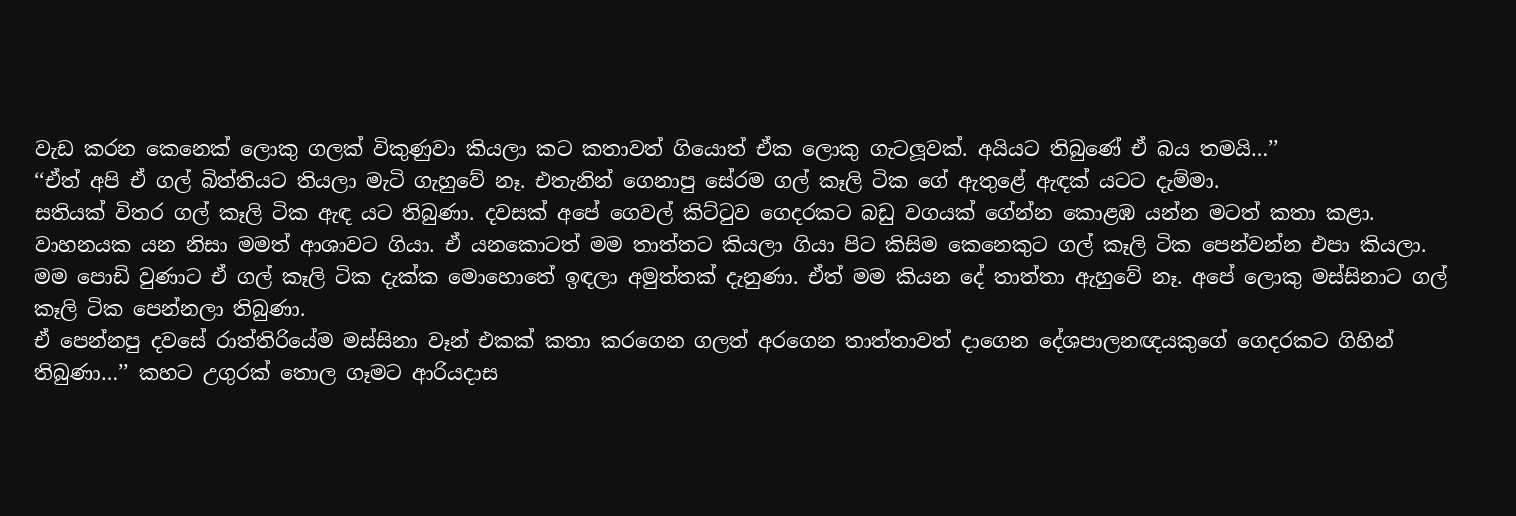වැඩ කරන කෙනෙක් ලොකු ගලක් විකුණුවා කියලා කට කතාවත් ගියොත් ඒක ලොකු ගැටලූවක්. අයියට තිබුණේ ඒ බය තමයි…’’
‘‘ඒත් අපි ඒ ගල් බිත්තියට තියලා මැටි ගැහුවේ නෑ. එතැනින් ගෙනාපු සේරම ගල් කෑලි ටික ගේ ඇතුළේ ඇඳක් යටට දැම්මා.
සතියක් විතර ගල් කෑලි ටික ඇඳ යට තිබුණා. දවසක් අපේ ගෙවල් කිට්ටුව ගෙදරකට බඩු වගයක් ගේන්න කොළඹ යන්න මටත් කතා කළා.
වාහනයක යන නිසා මමත් ආශාවට ගියා. ඒ යනකොටත් මම තාත්තට කියලා ගියා පිට කිසිම කෙනෙකුට ගල් කෑලි ටික පෙන්වන්න එපා කියලා. මම පොඩි වුණාට ඒ ගල් කෑලි ටික දැක්ක මොහොතේ ඉඳලා අමුත්තක් දැනුණා. ඒත් මම කියන දේ තාත්තා ඇහුවේ නෑ. අපේ ලොකු මස්සිනාට ගල් කෑලි ටික පෙන්නලා තිබුණා.
ඒ පෙන්නපු දවසේ රාත්තිරියේම මස්සිනා වෑන් එකක් කතා කරගෙන ගලත් අරගෙන තාත්තාවත් දාගෙන දේශපාලනඥයකුගේ ගෙදරකට ගිහින් තිබුණා…’’ කහට උගුරක් තොල ගෑමට ආරියදාස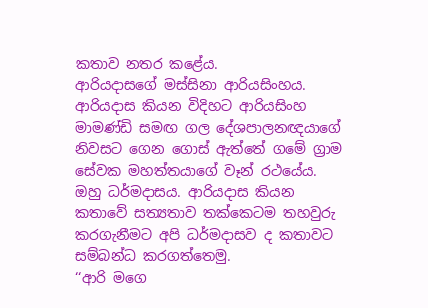කතාව නතර කළේය.
ආරියදාසගේ මස්සිනා ආරියසිංහය. ආරියදාස කියන විදිහට ආරියසිංහ මාමණ්ඩි සමඟ ගල දේශපාලනඥයාගේ නිවසට ගෙන ගොස් ඇත්තේ ගමේ ග්‍රාම සේවක මහත්තයාගේ වෑන් රථයේය. ඔහු ධර්මදාසය. ආරියදාස කියන කතාවේ සත්‍යතාව තක්කෙටම තහවුරු කරගැනීමට අපි ධර්මදාසව ද කතාවට සම්බන්ධ කරගත්තෙමු.
‘‘ආරි මගෙ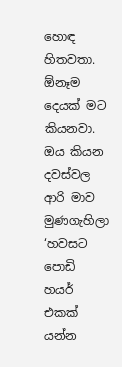හොඳ හිතවතා. ඕනෑම දෙයක් මට කියනවා. ඔය කියන දවස්වල ආරි මාව මුණගැහිලා ‘හවසට පොඩි හයර් එකක් යන්න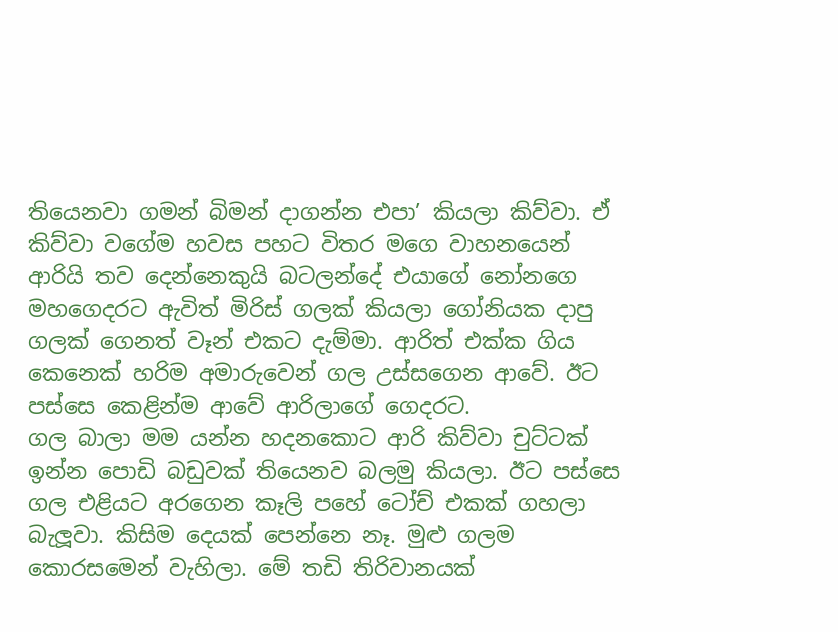තියෙනවා ගමන් බිමන් දාගන්න එපා’ කියලා කිව්වා. ඒ කිව්වා වගේම හවස පහට විතර මගෙ වාහනයෙන් ආරියි තව දෙන්නෙකුයි බටලන්දේ එයාගේ නෝනගෙ මහගෙදරට ඇවිත් මිරිස් ගලක් කියලා ගෝනියක දාපු ගලක් ගෙනත් වෑන් එකට දැම්මා. ආරිත් එක්ක ගිය කෙනෙක් හරිම අමාරුවෙන් ගල උස්සගෙන ආවේ. ඊට පස්සෙ කෙළින්ම ආවේ ආරිලාගේ ගෙදරට.
ගල බාලා මම යන්න හදනකොට ආරි කිව්වා චුට්ටක් ඉන්න පොඩි බඩුවක් තියෙනව බලමු කියලා. ඊට පස්සෙ ගල එළියට අරගෙන කෑලි පහේ ටෝච් එකක් ගහලා බැලූවා. කිසිම දෙයක් පෙන්නෙ නෑ. මුළු ගලම කොරසමෙන් වැහිලා. මේ තඩි තිරිවානයක්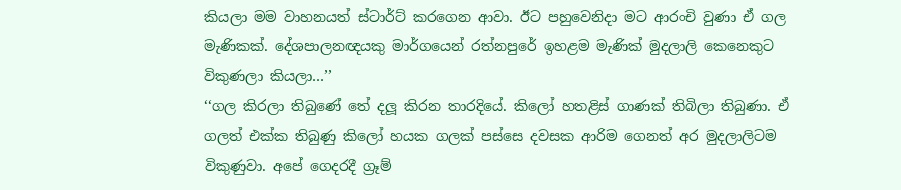කියලා මම වාහනයත් ස්ටාර්ට් කරගෙන ආවා. ඊට පහුවෙනිදා මට ආරංචි වුණා ඒ ගල මැණිකක්. දේශපාලනඥයකු මාර්ගයෙන් රත්නපුරේ ඉහළම මැණික් මුදලාලි කෙනෙකුට විකුණලා කියලා…’’
‘‘ගල කිරලා තිබුණේ තේ දලූ කිරන තාරදියේ. කිලෝ හතළිස් ගාණක් තිබිලා තිබුණා. ඒ ගලත් එක්ක තිබුණු කිලෝ හයක ගලක් පස්සෙ දවසක ආරිම ගෙනත් අර මුදලාලිටම විකුණුවා. අපේ ගෙදරදී ග්‍රෑම්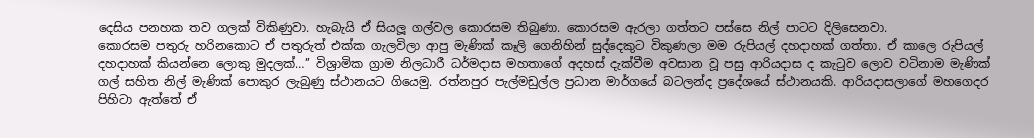දෙසිය පනහක තව ගලක් විකිණුවා. හැබැයි ඒ සියලූ ගල්වල කොරසම තිබුණා. කොරසම ඇරලා ගත්තට පස්සෙ නිල් පාටට දිලිසෙනවා.
කොරසම පතුරු හරිනකොට ඒ පතුරුත් එක්ක ගැලවිලා ආපු මැණික් කෑලි ගෙනිහින් සුද්දෙකුට විකුණලා මම රුපියල් දහදාහක් ගත්තා. ඒ කාලෙ රුපියල් දහදාහක් කියන්නෙ ලොකු මුදලක්…’’ විශ්‍රාමික ග්‍රාම නිලධාරී ධර්මදාස මහතාගේ අදහස් දැක්වීම අවසාන වූ පසු ආරියදාස ද කැටුව ලොව වටිනාම මැණික් ගල් සහිත නිල් මැණික් පොකුර ලැබුණු ස්ථානයට ගියෙමු. රත්නපුර පැල්මඩුල්ල ප්‍රධාන මාර්ගයේ බටලන්ද ප්‍රදේශයේ ස්ථානයකි. ආරියදාසලාගේ මහගෙදර පිහිටා ඇත්තේ ඒ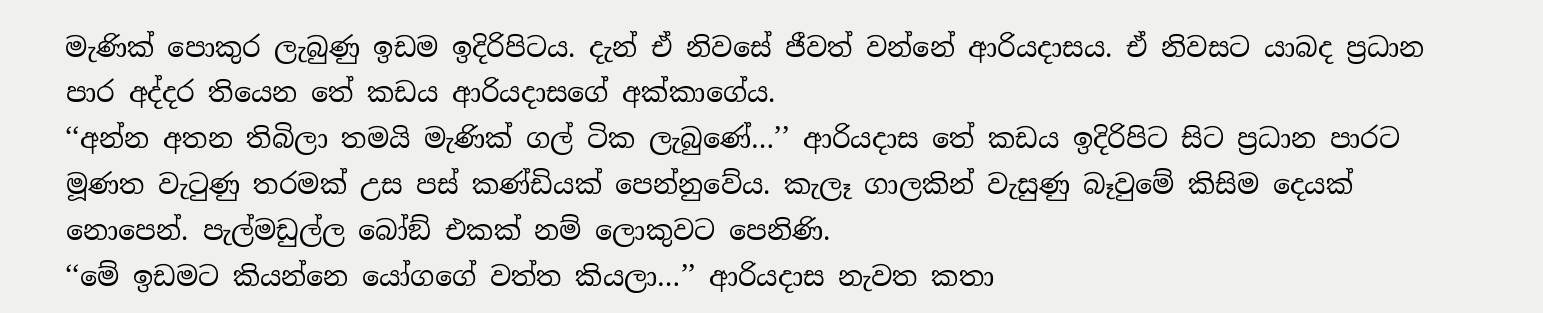මැණික් පොකුර ලැබුණු ඉඩම ඉදිරිපිටය. දැන් ඒ නිවසේ ජීවත් වන්නේ ආරියදාසය. ඒ නිවසට යාබද ප්‍රධාන පාර අද්දර තියෙන තේ කඩය ආරියදාසගේ අක්කාගේය.
‘‘අන්න අතන තිබිලා තමයි මැණික් ගල් ටික ලැබුණේ…’’ ආරියදාස තේ කඩය ඉදිරිපිට සිට ප්‍රධාන පාරට මූණත වැටුණු තරමක් උස පස් කණ්ඩියක් පෙන්නුවේය. කැලෑ ගාලකින් වැසුණු බෑවුමේ කිසිම දෙයක් නොපෙන්. පැල්මඩුල්ල බෝඞ් එකක් නම් ලොකුවට පෙනිණි.
‘‘මේ ඉඩමට කියන්නෙ යෝගගේ වත්ත කියලා…’’ ආරියදාස නැවත කතා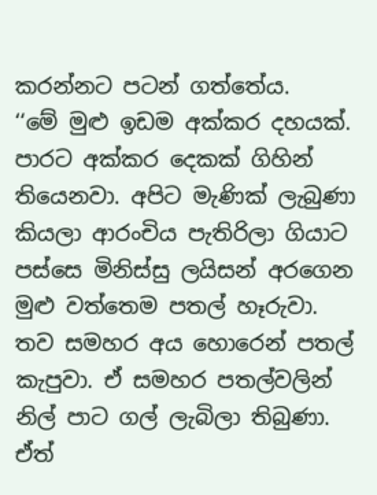කරන්නට පටන් ගත්තේය.
‘‘මේ මුළු ඉඩම අක්කර දහයක්. පාරට අක්කර දෙකක් ගිහින් තියෙනවා. අපිට මැණික් ලැබුණා කියලා ආරංචිය පැතිරිලා ගියාට පස්සෙ මිනිස්සු ලයිසන් අරගෙන මුළු වත්තෙම පතල් හෑරුවා. තව සමහර අය හොරෙන් පතල් කැපුවා. ඒ සමහර පතල්වලින් නිල් පාට ගල් ලැබිලා තිබුණා. ඒත්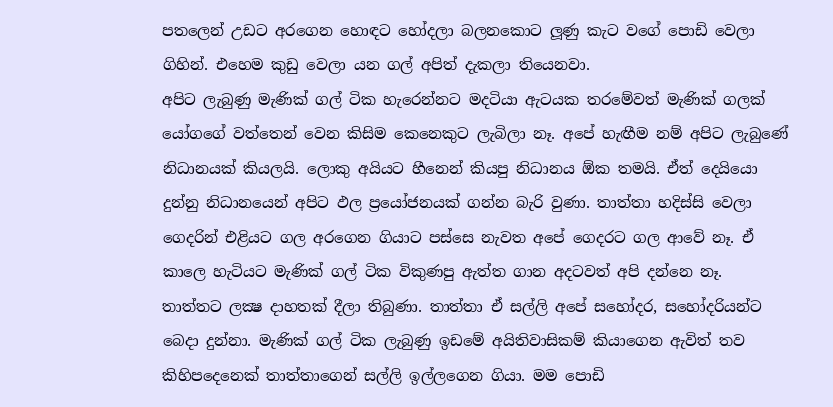පතලෙන් උඩට අරගෙන හොඳට හෝදලා බලනකොට ලූණු කැට වගේ පොඩි වෙලා ගිහින්. එහෙම කුඩු වෙලා යන ගල් අපිත් දැකලා තියෙනවා.
අපිට ලැබුණු මැණික් ගල් ටික හැරෙන්නට මදටියා ඇටයක තරමේවත් මැණික් ගලක් යෝගගේ වත්තෙන් වෙන කිසිම කෙනෙකුට ලැබිලා නෑ. අපේ හැඟීම නම් අපිට ලැබුණේ නිධානයක් කියලයි. ලොකු අයියට හීනෙන් කියපු නිධානය ඕක තමයි. ඒත් දෙයියො දුන්නු නිධානයෙන් අපිට ඵල ප්‍රයෝජනයක් ගන්න බැරි වුණා. තාත්තා හදිස්සි වෙලා ගෙදරින් එළියට ගල අරගෙන ගියාට පස්සෙ නැවත අපේ ගෙදරට ගල ආවේ නෑ. ඒ කාලෙ හැටියට මැණික් ගල් ටික විකුණපු ඇත්ත ගාන අදටවත් අපි දන්නෙ නෑ.
තාත්තට ලක්‍ෂ දාහතක් දීලා තිබුණා. තාත්තා ඒ සල්ලි අපේ සහෝදර, සහෝදරියන්ට බෙදා දුන්නා. මැණික් ගල් ටික ලැබුණු ඉඩමේ අයිතිවාසිකම් කියාගෙන ඇවිත් තව කිහිපදෙනෙක් තාත්තාගෙන් සල්ලි ඉල්ලගෙන ගියා. මම පොඩි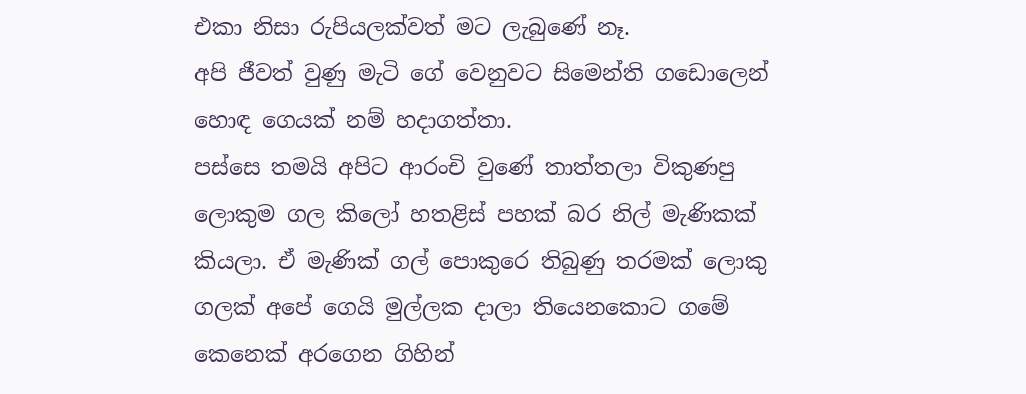එකා නිසා රුපියලක්වත් මට ලැබුණේ නෑ.
අපි ජීවත් වුණු මැටි ගේ වෙනුවට සිමෙන්ති ගඩොලෙන් හොඳ ගෙයක් නම් හදාගත්තා.
පස්සෙ තමයි අපිට ආරංචි වුණේ තාත්තලා විකුණපු ලොකුම ගල කිලෝ හතළිස් පහක් බර නිල් මැණිකක් කියලා. ඒ මැණික් ගල් පොකුරෙ තිබුණු තරමක් ලොකු ගලක් අපේ ගෙයි මුල්ලක දාලා තියෙනකොට ගමේ කෙනෙක් අරගෙන ගිහින්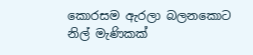කොරසම ඇරලා බලනකොට නිල් මැණිකක්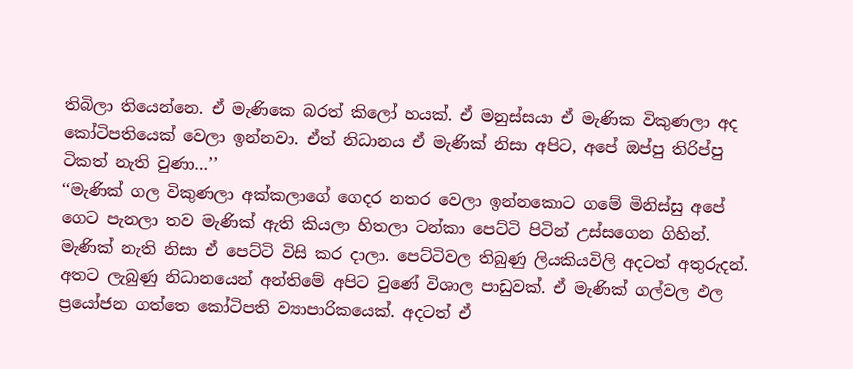තිබිලා තියෙන්නෙ. ඒ මැණිකෙ බරත් කිලෝ හයක්. ඒ මනුස්සයා ඒ මැණික විකුණලා අද කෝටිපතියෙක් වෙලා ඉන්නවා. ඒත් නිධානය ඒ මැණික් නිසා අපිට, අපේ ඔප්පු තිරිප්පු ටිකත් නැති වුණා…’’
‘‘මැණික් ගල විකුණලා අක්කලාගේ ගෙදර නතර වෙලා ඉන්නකොට ගමේ මිනිස්සු අපේ ගෙට පැනලා තව මැණික් ඇති කියලා හිතලා ටන්කා පෙට්ටි පිටින් උස්සගෙන ගිහින්. මැණික් නැති නිසා ඒ පෙට්ටි විසි කර දාලා. පෙට්ටිවල තිබුණු ලියකියවිලි අදටත් අතුරුදන්. අතට ලැබුණු නිධානයෙන් අන්තිමේ අපිට වුණේ විශාල පාඩුවක්. ඒ මැණික් ගල්වල ඵල ප්‍රයෝජන ගත්තෙ කෝටිපති ව්‍යාපාරිකයෙක්. අදටත් ඒ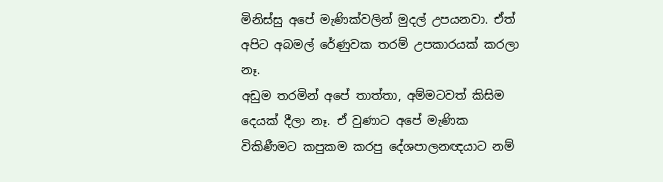මිනිස්සු අපේ මැණික්වලින් මුදල් උපයනවා. ඒත් අපිට අබමල් රේණුවක තරම් උපකාරයක් කරලා නෑ.
අඩුම තරමින් අපේ තාත්තා, අම්මටවත් කිසිම දෙයක් දීලා නෑ. ඒ වුණාට අපේ මැණික විකිණීමට කපුකම කරපු දේශපාලනඥයාට නම්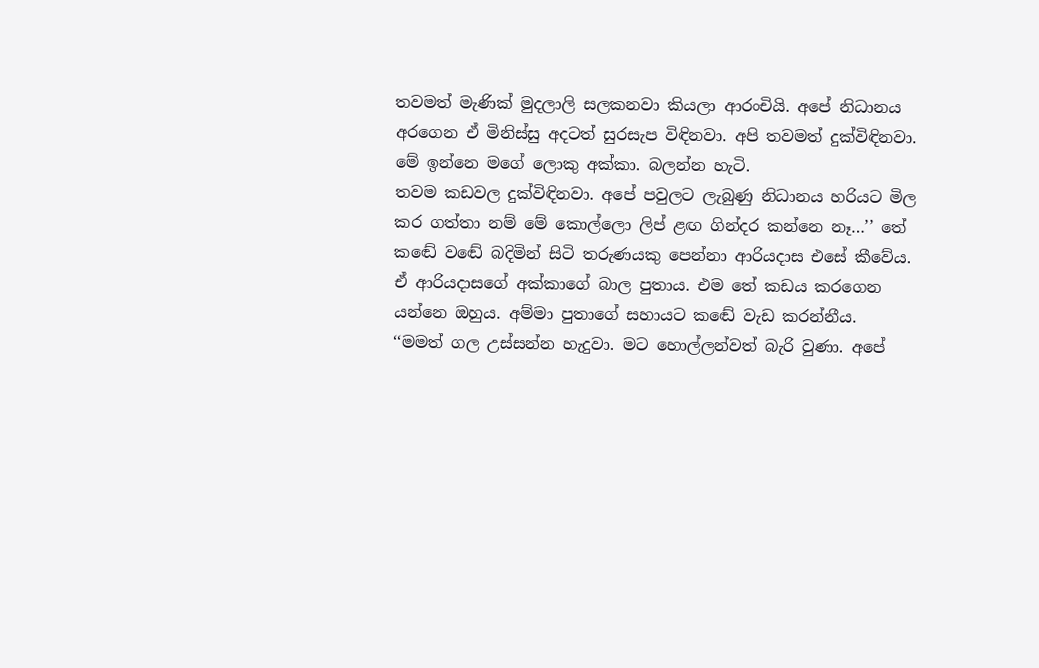තවමත් මැණික් මුදලාලි සලකනවා කියලා ආරංචියි. අපේ නිධානය අරගෙන ඒ මිනිස්සු අදටත් සුරසැප විඳිනවා. අපි තවමත් දුක්විඳිනවා. මේ ඉන්නෙ මගේ ලොකු අක්කා. බලන්න හැටි.
තවම කඩවල දුක්විඳිනවා. අපේ පවුලට ලැබුණු නිධානය හරියට මිල කර ගත්තා නම් මේ කොල්ලො ලිප් ළඟ ගින්දර කන්නෙ නෑ…’’ තේ කඬේ වඬේ බදිමින් සිටි තරුණයකු පෙන්නා ආරියදාස එසේ කීවේය.
ඒ ආරියදාසගේ අක්කාගේ බාල පුතාය. එම තේ කඩය කරගෙන යන්නෙ ඔහුය. අම්මා පුතාගේ සහායට කඬේ වැඩ කරන්නීය.
‘‘මමත් ගල උස්සන්න හැදුවා. මට හොල්ලන්වත් බැරි වුණා. අපේ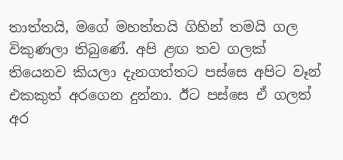තාත්තයි, මගේ මහත්තයි ගිහින් තමයි ගල විකුණලා තිබුණේ. අපි ළඟ තව ගලක් තියෙනව කියලා දැනගත්තට පස්සෙ අපිට වෑන් එකකුත් අරගෙන දුන්නා. ඊට පස්සෙ ඒ ගලත් අර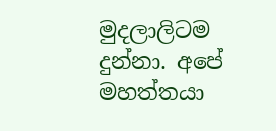මුදලාලිටම දුන්නා. අපේ මහත්තයා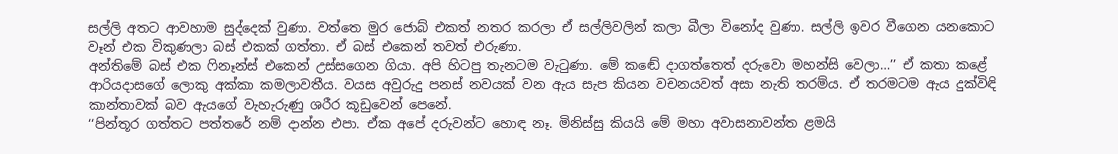සල්ලි අතට ආවහාම සුද්දෙක් වුණා. වත්තෙ මුර ජොබ් එකත් නතර කරලා ඒ සල්ලිවලින් කලා බීලා විනෝද වුණා. සල්ලි ඉවර වීගෙන යනකොට වෑන් එක විකුණලා බස් එකක් ගත්තා. ඒ බස් එකෙන් තවත් එරුණා.
අන්තිමේ බස් එක ෆිනෑන්ස් එකෙන් උස්සගෙන ගියා. අපි හිටපු තැනටම වැටුණා. මේ කඬේ දාගත්තෙත් දරුවො මහන්සි වෙලා…’’ ඒ කතා කළේ ආරියදාසගේ ලොකු අක්කා කමලාවතීය. වයස අවුරුදු පනස් නවයක් වන ඇය සැප කියන වචනයවත් අසා නැති තරම්ය. ඒ තරමටම ඇය දුක්විඳි කාන්තාවක් බව ඇයගේ වැහැරුණු ශරීර කූඩුවෙන් පෙනේ.
‘‘පින්තූර ගත්තට පත්තරේ නම් දාන්න එපා. ඒක අපේ දරුවන්ට හොඳ නෑ. මිනිස්සු කියයි මේ මහා අවාසනාවන්ත ළමයි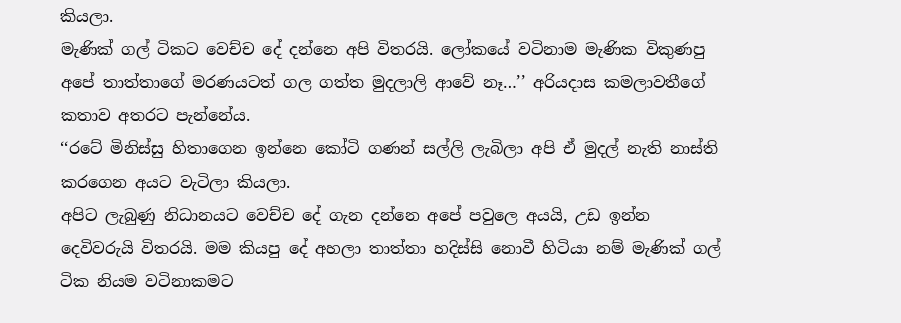කියලා.
මැණික් ගල් ටිකට වෙච්ච දේ දන්නෙ අපි විතරයි. ලෝකයේ වටිනාම මැණික විකුණපු අපේ තාත්තාගේ මරණයටත් ගල ගත්ත මුදලාලි ආවේ නෑ…’’ අරියදාස කමලාවතීගේ කතාව අතරට පැන්නේය.
‘‘රටේ මිනිස්සු හිතාගෙන ඉන්නෙ කෝටි ගණන් සල්ලි ලැබිලා අපි ඒ මුදල් නැති නාස්ති කරගෙන අයට වැටිලා කියලා.
අපිට ලැබුණු නිධානයට වෙච්ච දේ ගැන දන්නෙ අපේ පවුලෙ අයයි, උඩ ඉන්න දෙවිවරුයි විතරයි. මම කියපු දේ අහලා තාත්තා හදිස්සි නොවී හිටියා නම් මැණික් ගල් ටික නියම වටිනාකමට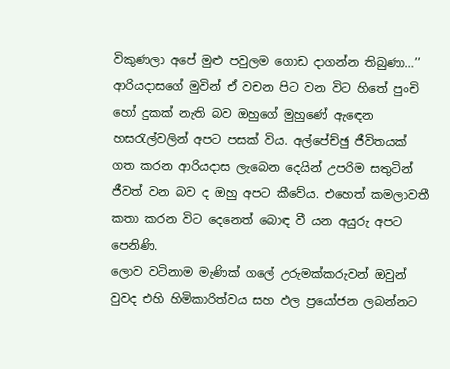විකුණලා අපේ මුළු පවුලම ගොඩ දාගන්න තිබුණා…’’ ආරියදාසගේ මුවින් ඒ වචන පිට වන විට හිතේ පුංචි හෝ දුකක් නැති බව ඔහුගේ මුහුණේ ඇඳෙන හසරැල්වලින් අපට පසක් විය. අල්පේච්ඡු ජීවිතයක් ගත කරන ආරියදාස ලැබෙන දෙයින් උපරිම සතුටින් ජීවත් වන බව ද ඔහු අපට කීවේය. එහෙත් කමලාවතී කතා කරන විට දෙනෙත් බොඳ වී යන අයුරු අපට පෙනිණි.
ලොව වටිනාම මැණික් ගලේ උරුමක්කරුවන් ඔවුන් වුවද එහි හිමිකාරිත්වය සහ ඵල ප්‍රයෝජන ලබන්නට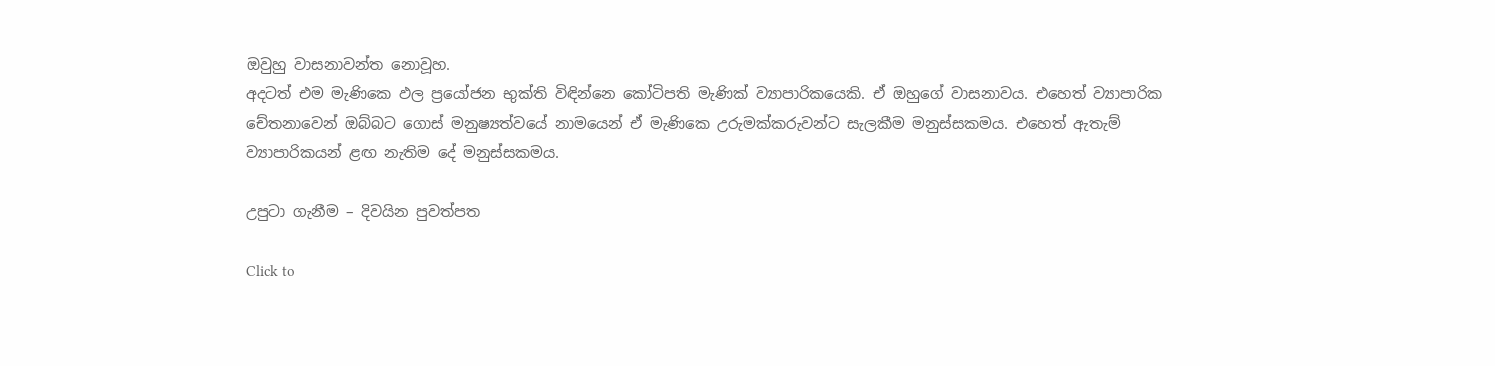ඔවුහු වාසනාවන්ත නොවූහ.
අදටත් එම මැණිකෙ ඵල ප්‍රයෝජන භුක්ති විඳින්නෙ කෝටිපති මැණික් ව්‍යාපාරිකයෙකි. ඒ ඔහුගේ වාසනාවය. එහෙත් ව්‍යාපාරික චේතනාවෙන් ඔබ්බට ගොස් මනුෂ්‍යත්වයේ නාමයෙන් ඒ මැණිකෙ උරුමක්කරුවන්ට සැලකීම මනුස්සකමය. එහෙත් ඇතැම් ව්‍යාපාරිකයන් ළඟ නැතිම දේ මනුස්සකමය.

උපුටා ගැනීම – දිවයින පුවත්පත

Click to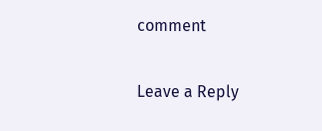comment

Leave a Reply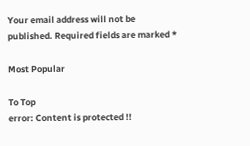Your email address will not be published. Required fields are marked *

Most Popular

To Top
error: Content is protected !!